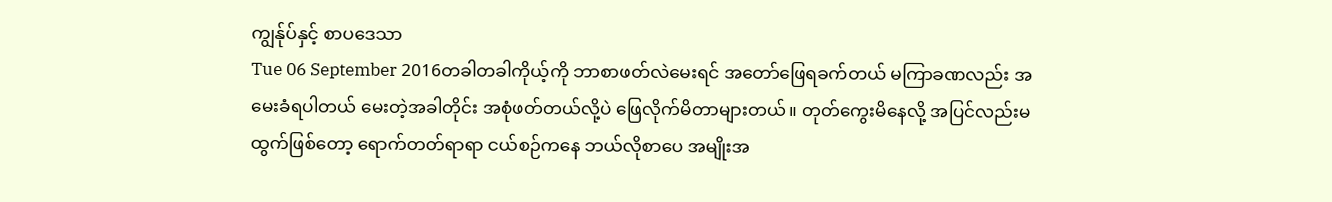ကျွန်ုပ်နှင့် စာပဒေသာ
Tue 06 September 2016တခါတခါကိုယ့်ကို ဘာစာဖတ်လဲမေးရင် အတော်ဖြေရခက်တယ် မကြာခဏလည်း အမေးခံရပါတယ် မေးတဲ့အခါတိုင်း အစုံဖတ်တယ်လို့ပဲ ဖြေလိုက်မိတာများတယ်။ တုတ်ကွေးမိနေလို့ အပြင်လည်းမထွက်ဖြစ်တော့ ရောက်တတ်ရာရာ ငယ်စဉ်ကနေ ဘယ်လိုစာပေ အမျိုးအ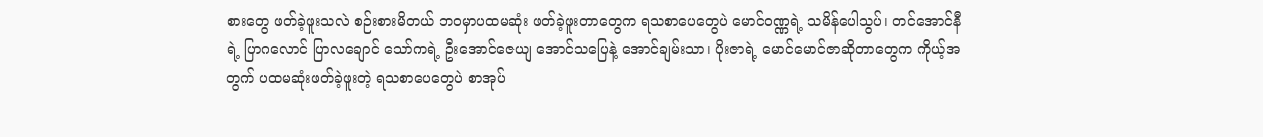စားတွေ ဖတ်ခဲ့ဖူးသလဲ စဉ်းစားမိတယ် ဘဝမှာပထမဆုံး ဖတ်ခဲ့ဖူးတာတွေက ရသစာပေတွေပဲ မောင်ဝဏ္ဏရဲ့ သမိန်ပေါသွပ်၊ တင်အောင်နီရဲ့ ပြာဂလောင် ပြာလချောင် သော်ကရဲ့ ဦးအောင်ဇေယျ အောင်သပြေနဲ့ အောင်ချမ်းသာ၊ ပိုးဇာရဲ့ မောင်မောင်ဇာဆိုတာတွေက ကိုယ့်အတွက် ပထမဆုံးဖတ်ခဲ့ဖူးတဲ့ ရသစာပေတွေပဲ စာအုပ်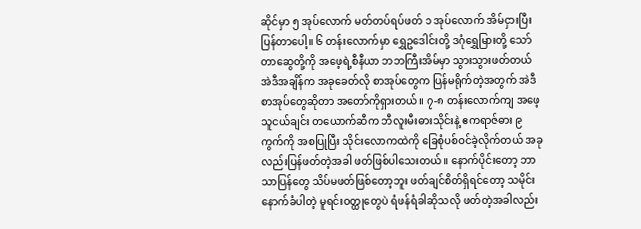ဆိုင်မှာ ၅ အုပ်လောက် မတ်တပ်ရပ်ဖတ် ၁ အုပ်လောက် အိမ်ငှားပြီးပြန်တာပေါ့။ ၆ တန်းလောက်မှာ ရွှေဥဒေါင်းတို့ ဒဂုံရွှေမြားတို့ သော်တာဆွေတို့ကို အဖေ့ရဲ့စီနီယာ ဘဘကြီးအိမ်မှာ သွားသွားဖတ်တယ် အဲဒီအချိန်က အခုခေတ်လို စာအုပ်တွေက ပြန်မရိုက်တဲ့အတွက် အဲဒီစာအုပ်တွေဆိုတာ အတော်ကိုရှားတယ်။ ၇-၈ တန်းလောက်ကျ အဖေ့သူငယ်ချင်း တယောက်ဆီက ဘီလူးမီးဓားသိုင်းနဲ့ ဧကရာဇ်ဓား ၉ ကွက်ကို အစပြုပြီး သိုင်းလောကထဲကို ခြေစုံပစ်ဝင်ခဲ့လိုက်တယ် အခုလည်းပြန်ဖတ်တဲ့အခါ ဖတ်ဖြစ်ပါသေးတယ်။ နောက်ပိုင်းတော့ ဘာသာပြန်တွေ သိပ်မဖတ်ဖြစ်တော့ဘူး ဖတ်ချင်စိတ်ရှိရင်တော့ သမိုင်းနောက်ခံပါတဲ့ မူရင်းဝတ္ထုတွေပဲ ရံဖန်ရံခါဆိုသလို ဖတ်တဲ့အခါလည်း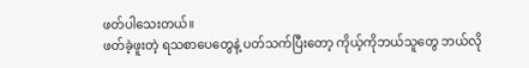ဖတ်ပါသေးတယ်။
ဖတ်ခဲ့ဖူးတဲ့ ရသစာပေတွေနဲ့ ပတ်သက်ပြီးတော့ ကိုယ့်ကိုဘယ်သူတွေ ဘယ်လို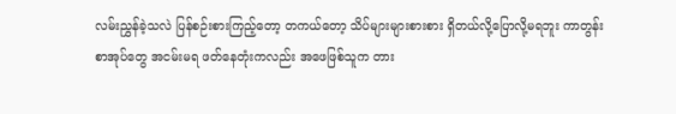လမ်းညွှန်ခဲ့သလဲ ပြန်စဉ်းစားကြည့်တော့ တကယ်တော့ သိပ်များများစားစား ရှိတယ်လို့ပြောလို့မရဘူး ကာတွန်းစာအုပ်တွေ အငမ်းမရ ဖတ်နေတုံးကလည်း အဖေဖြစ်သူက တား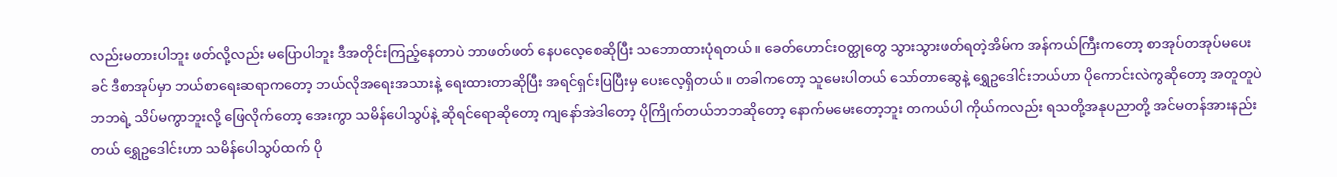လည်းမတားပါဘူး ဖတ်လို့လည်း မပြောပါဘူး ဒီအတိုင်းကြည့်နေတာပဲ ဘာဖတ်ဖတ် နေပလေ့စေဆိုပြီး သဘောထားပုံရတယ်။ ခေတ်ဟောင်းဝတ္ထုတွေ သွားသွားဖတ်ရတဲ့အိမ်က အန်ကယ်ကြီးကတော့ စာအုပ်တအုပ်မပေးခင် ဒီစာအုပ်မှာ ဘယ်စာရေးဆရာကတော့ ဘယ်လိုအရေးအသားနဲ့ ရေးထားတာဆိုပြီး အရင်ရှင်းပြပြီးမှ ပေးလေ့ရှိတယ်။ တခါကတော့ သူမေးပါတယ် သော်တာဆွေနဲ့ ရွှေဥဒေါင်းဘယ်ဟာ ပိုကောင်းလဲကွဆိုတော့ အတူတူပဲဘဘရဲ့ သိပ်မကွာဘူးလို့ ဖြေလိုက်တော့ အေးကွာ သမိန်ပေါသွပ်နဲ့ ဆိုရင်ရောဆိုတော့ ကျနော်အဲဒါတော့ ပိုကြိုက်တယ်ဘဘဆိုတော့ နောက်မမေးတော့ဘူး တကယ်ပါ ကိုယ်ကလည်း ရသတို့အနုပညာတို့ အင်မတန်အားနည်းတယ် ရွှေဥဒေါင်းဟာ သမိန်ပေါသွပ်ထက် ပို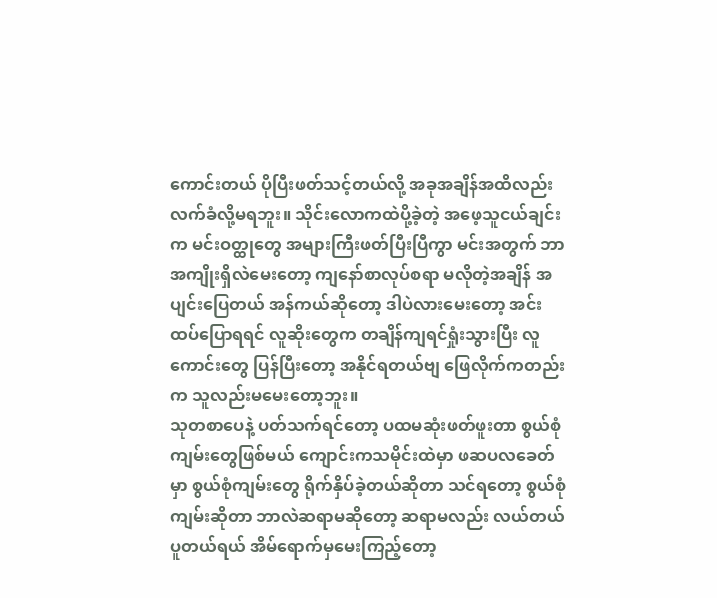ကောင်းတယ် ပိုပြီးဖတ်သင့်တယ်လို့ အခုအချိန်အထိလည်း လက်ခံလို့မရဘူး။ သိုင်းလောကထဲပို့ခဲ့တဲ့ အဖေ့သူငယ်ချင်းက မင်းဝတ္ထုတွေ အများကြီးဖတ်ပြီးပြီကွာ မင်းအတွက် ဘာအကျိုးရှိလဲမေးတော့ ကျနော်စာလုပ်စရာ မလိုတဲ့အချိန် အပျင်းပြေတယ် အန်ကယ်ဆိုတော့ ဒါပဲလားမေးတော့ အင်း ထပ်ပြောရရင် လူဆိုးတွေက တချိန်ကျရင်ရှုံးသွားပြီး လူကောင်းတွေ ပြန်ပြီးတော့ အနိုင်ရတယ်ဗျ ဖြေလိုက်ကတည်းက သူလည်းမမေးတော့ဘူး။
သုတစာပေနဲ့ ပတ်သက်ရင်တော့ ပထမဆုံးဖတ်ဖူးတာ စွယ်စုံကျမ်းတွေဖြစ်မယ် ကျောင်းကသမိုင်းထဲမှာ ဖဆပလခေတ်မှာ စွယ်စုံကျမ်းတွေ ရိုက်နှိပ်ခဲ့တယ်ဆိုတာ သင်ရတော့ စွယ်စုံကျမ်းဆိုတာ ဘာလဲဆရာမဆိုတော့ ဆရာမလည်း လယ်တယ်ပူတယ်ရယ် အိမ်ရောက်မှမေးကြည့်တော့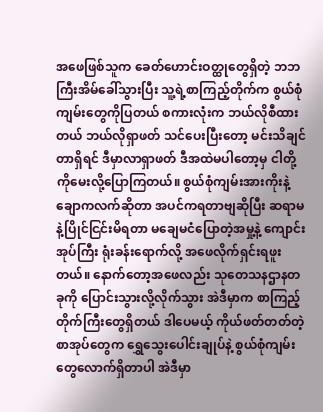အဖေဖြစ်သူက ခေတ်ဟောင်းဝတ္ထုတွေရှိတဲ့ ဘဘကြီးအိမ်ခေါ်သွားပြီး သူ့ရဲ့စာကြည့်တိုက်က စွယ်စုံကျမ်းတွေကိုပြတယ် စကားလုံးက ဘယ်လိုစီထားတယ် ဘယ်လိုရှာဖတ် သင်ပေးပြီးတော့ မင်းသိချင်တာရှိရင် ဒီမှာလာရှာဖတ် ဒီအထဲမပါတော့မှ ငါတို့ကိုမေးလို့ပြောကြတယ်။ စွယ်စုံကျမ်းအားကိုးနဲ့ ချောကလက်ဆိုတာ အပင်ကရတာဗျဆိုပြီး ဆရာမနဲ့ပြိုင်ငြင်းမိရတာ မချေမငံပြောတဲ့အမှု့နဲ့ ကျောင်းအုပ်ကြီး ရုံးခန်းရောက်လို့ အဖေလိုက်ရှင်းရဖူးတယ်။ နောက်တော့အဖေလည်း သုတေသနဌာနတခုကို ပြောင်းသွားလို့လိုက်သွား အဲဒီမှာက စာကြည့်တိုက်ကြီးတွေရှိတယ် ဒါပေမယ့် ကိုယ်ဖတ်တတ်တဲ့ စာအုပ်တွေက ရွှေသွေးပေါင်းချုပ်နဲ့ စွယ်စုံကျမ်းတွေလောက်ရှိတာပါ အဲဒီမှာ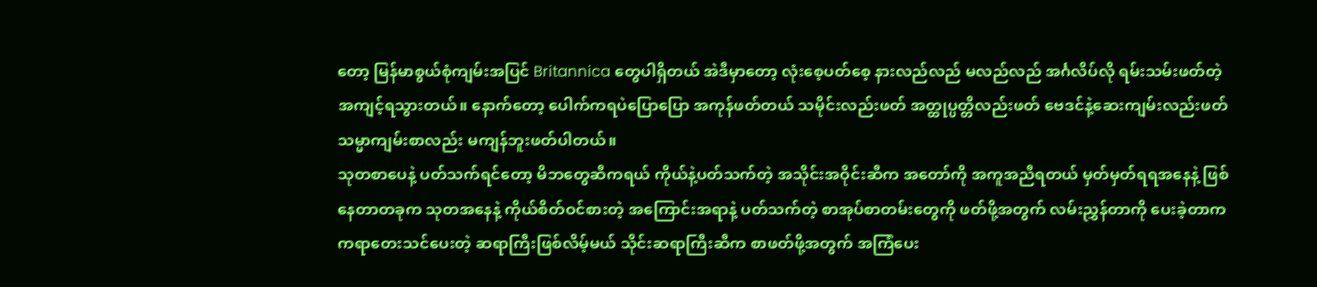တော့ မြန်မာစွယ်စုံကျမ်းအပြင် Britannica တွေပါရှိတယ် အဲဒီမှာတော့ လုံးစေ့ပတ်စေ့ နားလည်လည် မလည်လည် အင်္ဂလိပ်လို ရမ်းသမ်းဖတ်တဲ့ အကျင့်ရသွားတယ်။ နောက်တော့ ပေါက်ကရပဲပြောပြော အကုန်ဖတ်တယ် သမိုင်းလည်းဖတ် အတ္ထုပ္ပတ္တိလည်းဖတ် ဗေဒင်နဲ့ဆေးကျမ်းလည်းဖတ် သမ္မာကျမ်းစာလည်း မကျန်ဘူးဖတ်ပါတယ်။
သုတစာပေနဲ့ ပတ်သက်ရင်တော့ မိဘတွေဆီကရယ် ကိုယ်နဲ့ပတ်သက်တဲ့ အသိုင်းအဝိုင်းဆီက အတော်ကို အကူအညီရတယ် မှတ်မှတ်ရရအနေနဲ့ ဖြစ်နေတာတခုက သုတအနေနဲ့ ကိုယ်စိတ်ဝင်စားတဲ့ အကြောင်းအရာနဲ့ ပတ်သက်တဲ့ စာအုပ်စာတမ်းတွေကို ဖတ်ဖို့အတွက် လမ်းညွှန်တာကို ပေးခဲ့တာက ကရာတေးသင်ပေးတဲ့ ဆရာကြီးဖြစ်လိမ့်မယ် သိုင်းဆရာကြီးဆီက စာဖတ်ဖို့အတွက် အကြံပေး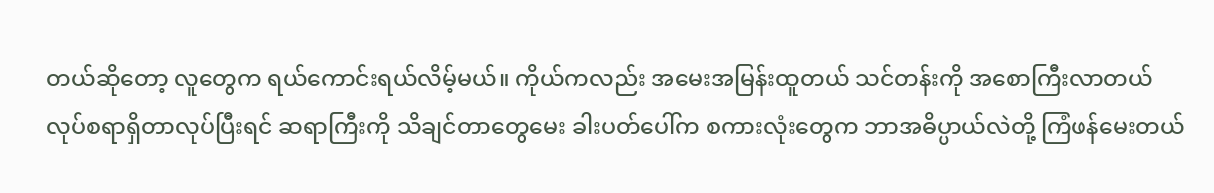တယ်ဆိုတော့ လူတွေက ရယ်ကောင်းရယ်လိမ့်မယ်။ ကိုယ်ကလည်း အမေးအမြန်းထူတယ် သင်တန်းကို အစောကြီးလာတယ် လုပ်စရာရှိတာလုပ်ပြီးရင် ဆရာကြီးကို သိချင်တာတွေမေး ခါးပတ်ပေါ်က စကားလုံးတွေက ဘာအဓိပ္ပာယ်လဲတို့ ကြံဖန်မေးတယ်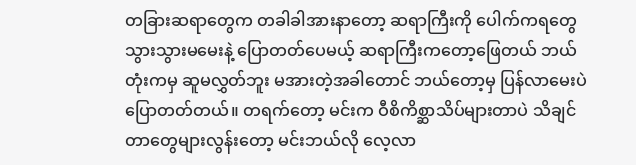တခြားဆရာတွေက တခါခါအားနာတော့ ဆရာကြီးကို ပေါက်ကရတွေ သွားသွားမမေးနဲ့ ပြောတတ်ပေမယ့် ဆရာကြီးကတော့ဖြေတယ် ဘယ်တုံးကမှ ဆူမလွှတ်ဘူး မအားတဲ့အခါတောင် ဘယ်တော့မှ ပြန်လာမေးပဲ ပြောတတ်တယ်။ တရက်တော့ မင်းက ဝီစိကိစ္ဆာသိပ်များတာပဲ သိချင်တာတွေများလွန်းတော့ မင်းဘယ်လို လေ့လာ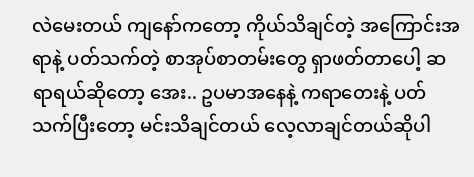လဲမေးတယ် ကျနော်ကတော့ ကိုယ်သိချင်တဲ့ အကြောင်းအရာနဲ့ ပတ်သက်တဲ့ စာအုပ်စာတမ်းတွေ ရှာဖတ်တာပေါ့ ဆရာရယ်ဆိုတော့ အေး.. ဥပမာအနေနဲ့ ကရာတေးနဲ့ ပတ်သက်ပြီးတော့ မင်းသိချင်တယ် လေ့လာချင်တယ်ဆိုပါ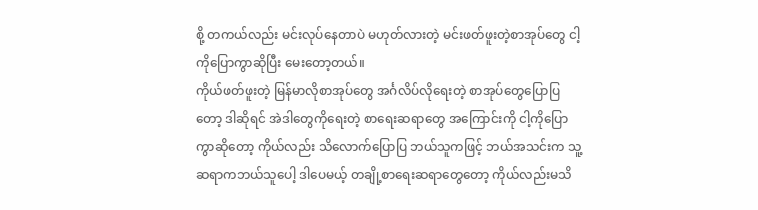စို့ တကယ်လည်း မင်းလုပ်နေတာပဲ မဟုတ်လားတဲ့ မင်းဖတ်ဖူးတဲ့စာအုပ်တွေ ငါ့ကိုပြောကွာဆိုပြီး မေးတော့တယ်။
ကိုယ်ဖတ်ဖူးတဲ့ မြန်မာလိုစာအုပ်တွေ အင်္ဂလိပ်လိုရေးတဲ့ စာအုပ်တွေပြောပြတော့ ဒါဆိုရင် အဲဒါတွေကိုရေးတဲ့ စာရေးဆရာတွေ အကြောင်းကို ငါ့ကိုပြောကွာဆိုတော့ ကိုယ်လည်း သိလောက်ပြောပြ ဘယ်သူကဖြင့် ဘယ်အသင်းက သူ့ဆရာကဘယ်သူပေါ့ ဒါပေမယ့် တချို့စာရေးဆရာတွေတော့ ကိုယ်လည်းမသိ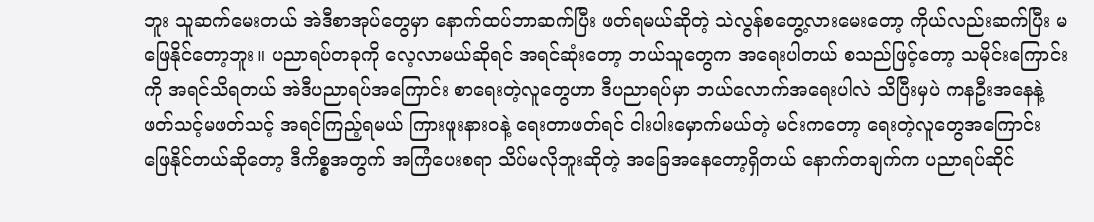ဘူး သူဆက်မေးတယ် အဲဒီစာအုပ်တွေမှာ နောက်ထပ်ဘာဆက်ပြီး ဖတ်ရမယ်ဆိုတဲ့ သဲလွန်စတွေ့လားမေးတော့ ကိုယ်လည်းဆက်ပြီး မဖြေနိုင်တော့ဘူး။ ပညာရပ်တခုကို လေ့လာမယ်ဆိုရင် အရင်ဆုံးတော့ ဘယ်သူတွေက အရေးပါတယ် စသည်ဖြင့်တော့ သမိုင်းကြောင်းကို အရင်သိရတယ် အဲဒီပညာရပ်အကြောင်း စာရေးတဲ့လူတွေဟာ ဒီပညာရပ်မှာ ဘယ်လောက်အရေးပါလဲ သိပြီးမှပဲ ကနဦးအနေနဲ့ ဖတ်သင့်မဖတ်သင့် အရင်ကြည့်ရမယ် ကြားဖူးနားဝနဲ့ ရေးတာဖတ်ရင် ငါးပါးမှောက်မယ်တဲ့ မင်းကတော့ ရေးတဲ့လူတွေအကြောင်း ဖြေနိုင်တယ်ဆိုတော့ ဒီကိစ္စအတွက် အကြံပေးစရာ သိပ်မလိုဘူးဆိုတဲ့ အခြေအနေတော့ရှိတယ် နောက်တချက်က ပညာရပ်ဆိုင်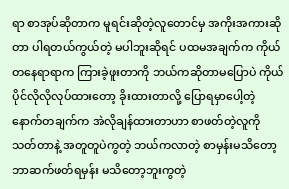ရာ စာအုပ်ဆိုတာက မူရင်းဆိုတဲ့လူတောင်မှ အကိုးအကားဆိုတာ ပါရတယ်ကွယ်တဲ့ မပါဘူးဆိုရင် ပထမအချက်က ကိုယ်တနေရာရာက ကြားခဲ့ဖူးတာကို ဘယ်ကဆိုတာမပြောပဲ ကိုယ်ပိုင်လိုလိုလုပ်ထားတော့ ခိုးထားတာလို့ ပြောရမှာပေါ့တဲ့ နောက်တချက်က အဲလိုချန်ထားတာဟာ စာဖတ်တဲ့လူကို သတ်တာနဲ့ အတူတူပဲကွတဲ့ ဘယ်ကလာတဲ့ စာမှန်းမသိတော့ ဘာဆက်ဖတ်ရမှန်း မသိတော့ဘူးကွတဲ့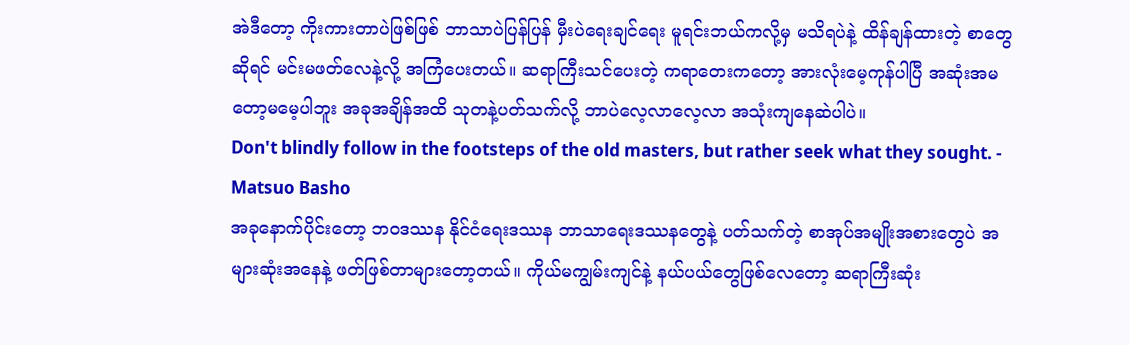အဲဒီတော့ ကိုးကားတာပဲဖြစ်ဖြစ် ဘာသာပဲပြန်ပြန် မှီးပဲရေးချင်ရေး မူရင်းဘယ်ကလို့မှ မသိရပဲနဲ့ ထိန်ချန်ထားတဲ့ စာတွေဆိုရင် မင်းမဖတ်လေနဲ့လို့ အကြံပေးတယ်။ ဆရာကြီးသင်ပေးတဲ့ ကရာတေးကတော့ အားလုံးမေ့ကုန်ပါပြီ အဆုံးအမတော့မမေ့ပါဘူး အခုအချိန်အထိ သုတနဲ့ပတ်သက်လို့ ဘာပဲလေ့လာလေ့လာ အသုံးကျနေဆဲပါပဲ။
Don't blindly follow in the footsteps of the old masters, but rather seek what they sought. - Matsuo Basho
အခုနောက်ပိုင်းတော့ ဘဝဒဿန နိုင်ငံရေးဒဿန ဘာသာရေးဒဿနတွေနဲ့ ပတ်သက်တဲ့ စာအုပ်အမျိုးအစားတွေပဲ အများဆုံးအနေနဲ့ ဖတ်ဖြစ်တာများတော့တယ်။ ကိုယ်မကျွမ်းကျင်နဲ့ နယ်ပယ်တွေဖြစ်လေတော့ ဆရာကြီးဆုံး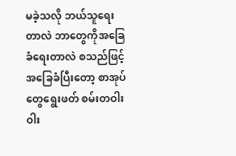မခဲ့သလို ဘယ်သူရေးတာလဲ ဘာတွေကိုအခြေခံရေးတာလဲ စသည်ဖြင့်အခြေခံပြီးတော့ စာအုပ်တွေရွေးဖတ် စမ်းတဝါးဝါး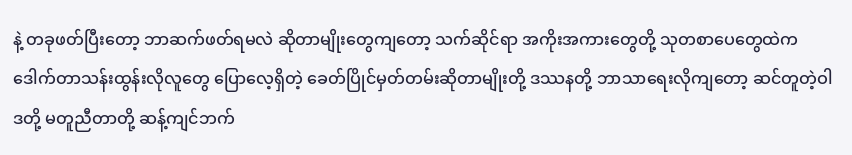နဲ့ တခုဖတ်ပြီးတော့ ဘာဆက်ဖတ်ရမလဲ ဆိုတာမျိုးတွေကျတော့ သက်ဆိုင်ရာ အကိုးအကားတွေတို့ သုတစာပေတွေထဲက ဒေါက်တာသန်းထွန်းလိုလူတွေ ပြောလေ့ရှိတဲ့ ခေတ်ပြိုင်မှတ်တမ်းဆိုတာမျိုးတို့ ဒဿနတို့ ဘာသာရေးလိုကျတော့ ဆင်တူတဲ့ဝါဒတို့ မတူညီတာတို့ ဆန့်ကျင်ဘက်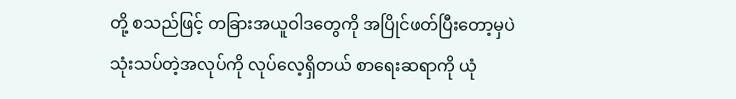တို့ စသည်ဖြင့် တခြားအယူဝါဒတွေကို အပြိုင်ဖတ်ပြီးတော့မှပဲ သုံးသပ်တဲ့အလုပ်ကို လုပ်လေ့ရှိတယ် စာရေးဆရာကို ယုံ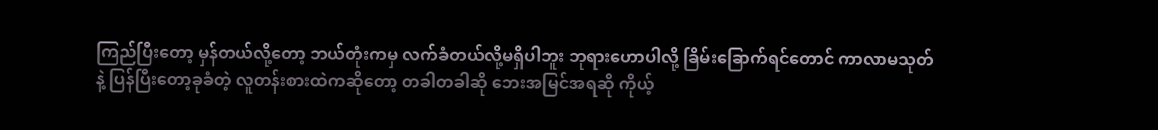ကြည်ပြီးတော့ မှန်တယ်လို့တော့ ဘယ်တုံးကမှ လက်ခံတယ်လို့မရှိပါဘူး ဘုရားဟောပါလို့ ခြိမ်းခြောက်ရင်တောင် ကာလာမသုတ်နဲ့ ပြန်ပြီးတော့ခုခံတဲ့ လူတန်းစားထဲကဆိုတော့ တခါတခါဆို ဘေးအမြင်အရဆို ကိုယ့်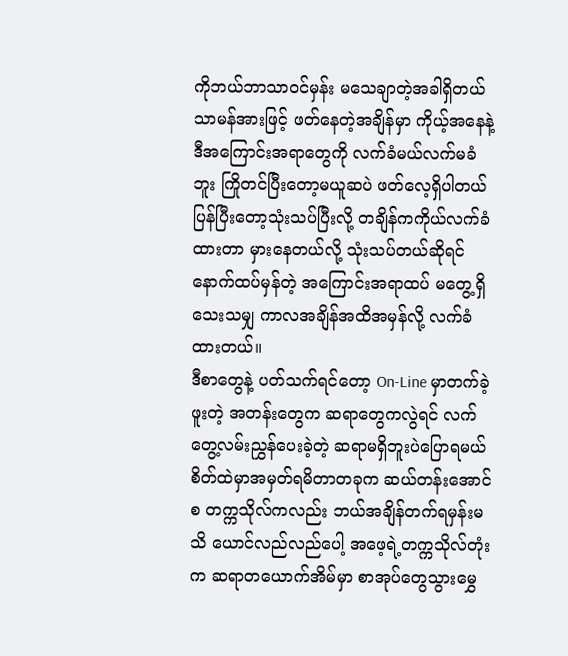ကိုဘယ်ဘာသာဝင်မှန်း မသေချာတဲ့အခါရှိတယ် သာမန်အားဖြင့် ဖတ်နေတဲ့အချိန်မှာ ကိုယ့်အနေနဲ့ ဒီအကြောင်းအရာတွေကို လက်ခံမယ်လက်မခံဘူး ကြိုတင်ပြီးတော့မယူဆပဲ ဖတ်လေ့ရှိပါတယ် ပြန်ပြီးတော့သုံးသပ်ပြီးလို့ တချိန်ကကိုယ်လက်ခံထားတာ မှားနေတယ်လို့ သုံးသပ်တယ်ဆိုရင် နောက်ထပ်မှန်တဲ့ အကြောင်းအရာထပ် မတွေ့ရှိသေးသမျှ ကာလအချိန်အထိအမှန်လို့ လက်ခံထားတယ်။
ဒီစာတွေနဲ့ ပတ်သက်ရင်တော့ On-Line မှာတက်ခဲ့ဖူးတဲ့ အတန်းတွေက ဆရာတွေကလွဲရင် လက်တွေ့လမ်းညွှန်ပေးခဲ့တဲ့ ဆရာမရှိဘူးပဲပြောရမယ် စိတ်ထဲမှာအမှတ်ရမိတာတခုက ဆယ်တန်းအောင်စ တက္ကသိုလ်ကလည်း ဘယ်အချိန်တက်ရမှန်းမသိ ယောင်လည်လည်ပေါ့ အဖေ့ရဲ့တက္ကသိုလ်တုံးက ဆရာတယောက်အိမ်မှာ စာအုပ်တွေသွားမွှေ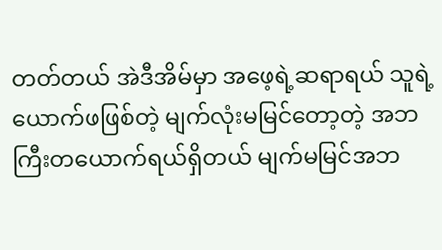တတ်တယ် အဲဒီအိမ်မှာ အဖေ့ရဲ့ဆရာရယ် သူရဲ့ယောက်ဖဖြစ်တဲ့ မျက်လုံးမမြင်တော့တဲ့ အဘကြီးတယောက်ရယ်ရှိတယ် မျက်မမြင်အဘ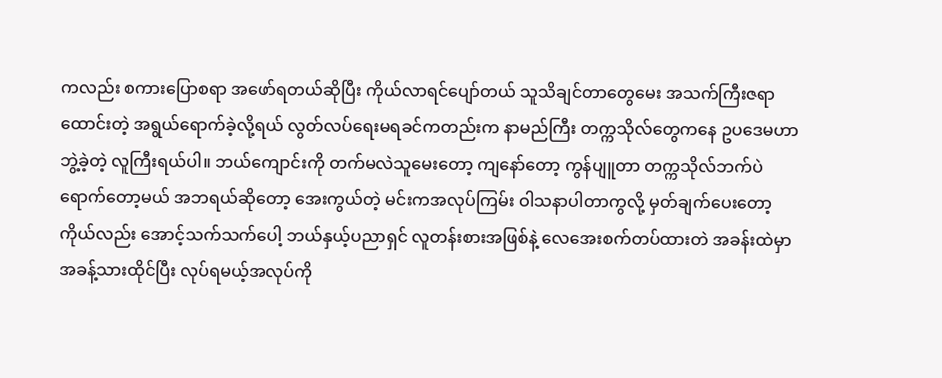ကလည်း စကားပြောစရာ အဖော်ရတယ်ဆိုပြီး ကိုယ်လာရင်ပျော်တယ် သူသိချင်တာတွေမေး အသက်ကြီးဇရာထောင်းတဲ့ အရွယ်ရောက်ခဲ့လို့ရယ် လွတ်လပ်ရေးမရခင်ကတည်းက နာမည်ကြီး တက္ကသိုလ်တွေကနေ ဥပဒေမဟာဘွဲ့ခဲ့တဲ့ လူကြီးရယ်ပါ။ ဘယ်ကျောင်းကို တက်မလဲသူမေးတော့ ကျနော်တော့ ကွန်ပျူတာ တက္ကသိုလ်ဘက်ပဲ ရောက်တော့မယ် အဘရယ်ဆိုတော့ အေးကွယ်တဲ့ မင်းကအလုပ်ကြမ်း ဝါသနာပါတာကွလို့ မှတ်ချက်ပေးတော့ ကိုယ်လည်း အောင့်သက်သက်ပေါ့ ဘယ်နှယ့်ပညာရှင် လူတန်းစားအဖြစ်နဲ့ လေအေးစက်တပ်ထားတဲ အခန်းထဲမှာ အခန့်သားထိုင်ပြီး လုပ်ရမယ့်အလုပ်ကို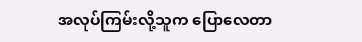အလုပ်ကြမ်းလို့သူက ပြောလေတာ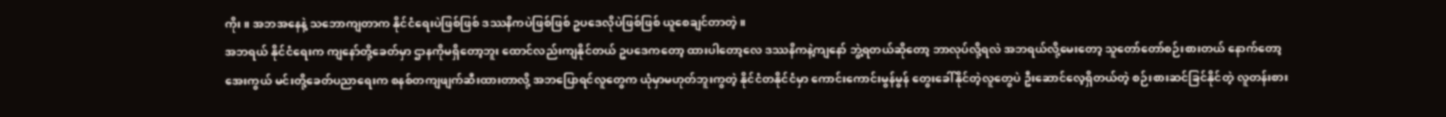ကိုး။ အဘအနေနဲ့ သဘောကျတာက နိုင်ငံရေးပဲဖြစ်ဖြစ် ဒဿနိကပဲဖြစ်ဖြစ် ဥပဒေလိုပဲဖြစ်ဖြစ် ယူစေချင်တာတဲ့။
အဘရယ် နိုင်ငံရေးက ကျနော်တို့ခေတ်မှာ ဌာနကိုမရှိတော့ဘူး ထောင်လည်းကျနိုင်တယ် ဥပဒေကတော့ ထားပါတော့လေ ဒဿနိကနဲ့ကျနော် ဘွဲ့ရတယ်ဆိုတော့ ဘာလုပ်လို့ရလဲ အဘရယ်လို့မေးတော့ သူတော်တော်စဉ်းစားတယ် နောက်တော့ အေးကွယ် မင်းတို့ခေတ်ပညာရေးက စနစ်တကျဖျက်ဆီးထားတာလို့ အဘပြောရင်လူတွေက ယုံမှာမဟုတ်ဘူးကွတဲ့ နိုင်ငံတနိုင်ငံမှာ ကောင်းကောင်းမွန်မွန် တွေးခေါ်နိုင်တဲ့လူတွေပဲ ဦးဆောင်လေ့ရှိတယ်တဲ့ စဉ်းစားဆင်ခြင်နိုင်တဲ့ လူတန်းစား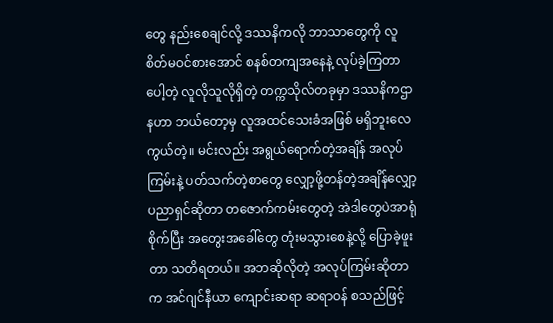တွေ နည်းစေချင်လို့ ဒဿနိကလို ဘာသာတွေကို လူစိတ်မဝင်စားအောင် စနစ်တကျအနေနဲ့ လုပ်ခဲ့ကြတာပေါ့တဲ့ လူလိုသူလိုရှိတဲ့ တက္ကသိုလ်တခုမှာ ဒဿနိကဌာနဟာ ဘယ်တော့မှ လူအထင်သေးခံအဖြစ် မရှိဘူးလေကွယ်တဲ့။ မင်းလည်း အရွယ်ရောက်တဲ့အချိန် အလုပ်ကြမ်းနဲ့ ပတ်သက်တဲ့စာတွေ လျှော့ဖို့တန်တဲ့အချိန်လျှော့ ပညာရှင်ဆိုတာ တဇောက်ကမ်းတွေတဲ့ အဲဒါတွေပဲအာရုံစိုက်ပြီး အတွေးအခေါ်တွေ တုံးမသွားစေနဲ့လို့ ပြောခဲ့ဖူးတာ သတိရတယ်။ အဘဆိုလိုတဲ့ အလုပ်ကြမ်းဆိုတာက အင်ဂျင်နီယာ ကျောင်းဆရာ ဆရာဝန် စသည်ဖြင့်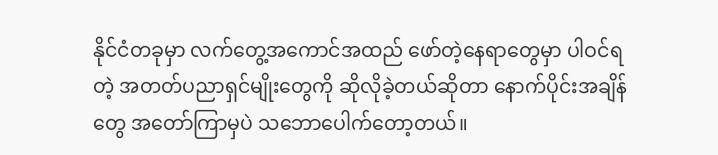နိုင်ငံတခုမှာ လက်တွေ့အကောင်အထည် ဖော်တဲ့နေရာတွေမှာ ပါဝင်ရတဲ့ အတတ်ပညာရှင်မျိုးတွေကို ဆိုလိုခဲ့တယ်ဆိုတာ နောက်ပိုင်းအချိန်တွေ အတော်ကြာမှပဲ သဘောပေါက်တော့တယ်။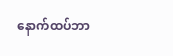နောက်ထပ်ဘာ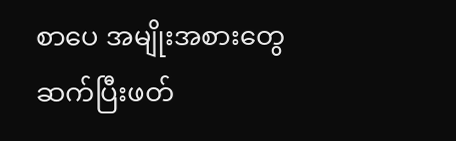စာပေ အမျိုးအစားတွေ ဆက်ပြီးဖတ်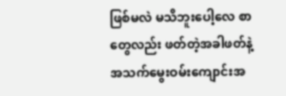ဖြစ်မလဲ မသိဘူးပေါ့လေ စာတွေလည်း ဖတ်တဲ့အခါဖတ်နဲ့ အသက်မွေးဝမ်းကျောင်းအ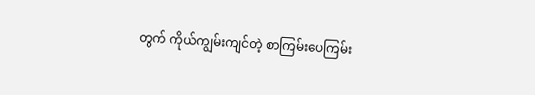တွက် ကိုယ်ကျွမ်းကျင်တဲ့ စာကြမ်းပေကြမ်း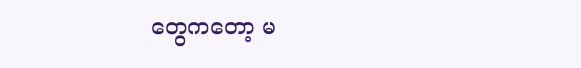တွေကတော့ မ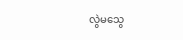လွဲမသွေ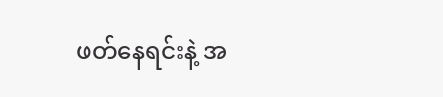ဖတ်နေရင်းနဲ့ အ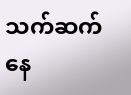သက်ဆက်နေ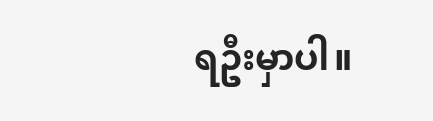ရဦးမှာပါ။